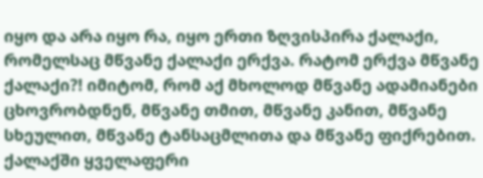იყო და არა იყო რა, იყო ერთი ზღვისპირა ქალაქი, რომელსაც მწვანე ქალაქი ერქვა. რატომ ერქვა მწვანე ქალაქი?! იმიტომ, რომ აქ მხოლოდ მწვანე ადამიანები ცხოვრობდნენ, მწვანე თმით, მწვანე კანით, მწვანე სხეულით, მწვანე ტანსაცმლითა და მწვანე ფიქრებით. ქალაქში ყველაფერი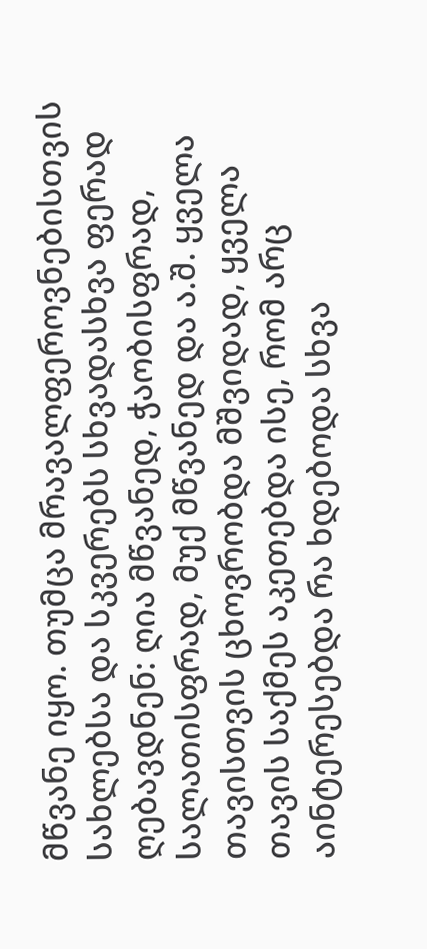მწვანე იყო. თუმცა მრავალფეროვნებისთვის სახლებსა და სკვერებს სხვადასხვა ფერად ღებავდნენ: ღია მწვანედ, ჭაობისფრად, სალათისფრად, მუქ მწვანედ და ა.შ. ყველა თავისთვის ცხოვრობდა მშვიდად, ყველა თავის საქმეს აკეთებდა ისე, რომ არც აინტერესებდა რა ხდებოდა სხვა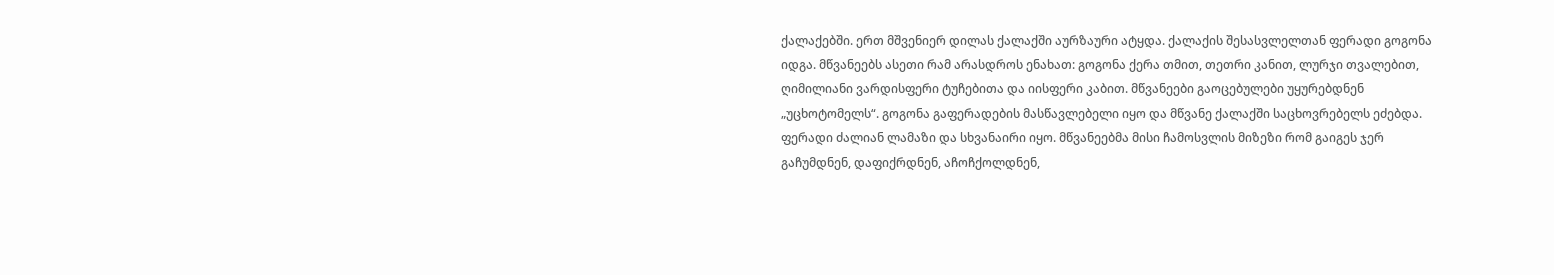ქალაქებში. ერთ მშვენიერ დილას ქალაქში აურზაური ატყდა. ქალაქის შესასვლელთან ფერადი გოგონა იდგა. მწვანეებს ასეთი რამ არასდროს ენახათ: გოგონა ქერა თმით, თეთრი კანით, ლურჯი თვალებით, ღიმილიანი ვარდისფერი ტუჩებითა და იისფერი კაბით. მწვანეები გაოცებულები უყურებდნენ „უცხოტომელს“. გოგონა გაფერადების მასწავლებელი იყო და მწვანე ქალაქში საცხოვრებელს ეძებდა. ფერადი ძალიან ლამაზი და სხვანაირი იყო. მწვანეებმა მისი ჩამოსვლის მიზეზი რომ გაიგეს ჯერ გაჩუმდნენ, დაფიქრდნენ, აჩოჩქოლდნენ,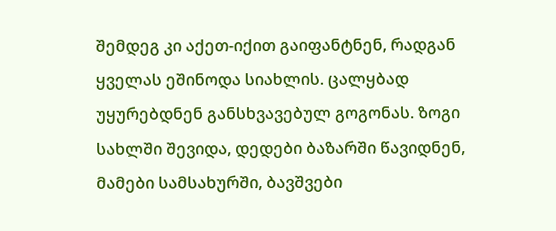შემდეგ კი აქეთ-იქით გაიფანტნენ, რადგან ყველას ეშინოდა სიახლის. ცალყბად უყურებდნენ განსხვავებულ გოგონას. ზოგი სახლში შევიდა, დედები ბაზარში წავიდნენ, მამები სამსახურში, ბავშვები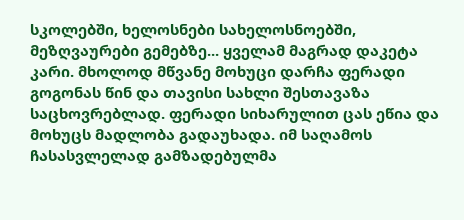სკოლებში, ხელოსნები სახელოსნოებში, მეზღვაურები გემებზე... ყველამ მაგრად დაკეტა კარი. მხოლოდ მწვანე მოხუცი დარჩა ფერადი გოგონას წინ და თავისი სახლი შესთავაზა საცხოვრებლად. ფერადი სიხარულით ცას ეწია და მოხუცს მადლობა გადაუხადა. იმ საღამოს ჩასასვლელად გამზადებულმა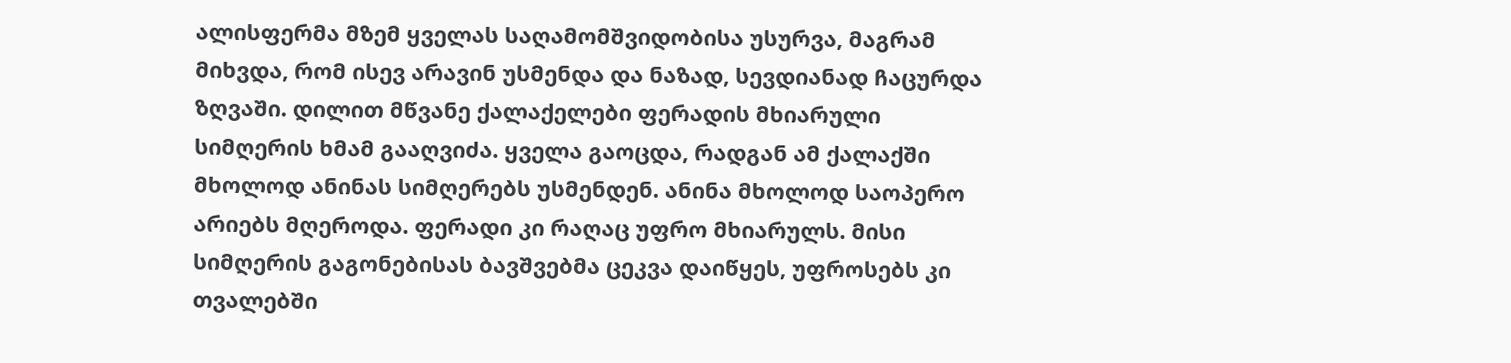ალისფერმა მზემ ყველას საღამომშვიდობისა უსურვა, მაგრამ მიხვდა, რომ ისევ არავინ უსმენდა და ნაზად, სევდიანად ჩაცურდა ზღვაში. დილით მწვანე ქალაქელები ფერადის მხიარული სიმღერის ხმამ გააღვიძა. ყველა გაოცდა, რადგან ამ ქალაქში მხოლოდ ანინას სიმღერებს უსმენდენ. ანინა მხოლოდ საოპერო არიებს მღეროდა. ფერადი კი რაღაც უფრო მხიარულს. მისი სიმღერის გაგონებისას ბავშვებმა ცეკვა დაიწყეს, უფროსებს კი თვალებში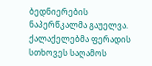ბედნიერების ნაპერწკალმა გაუელვა. ქალაქელებმა ფერადის სთხოვეს საღამოს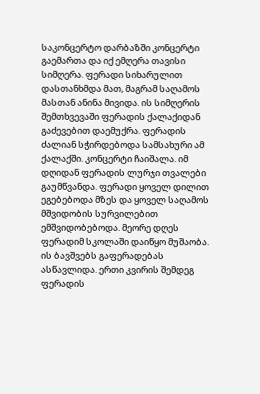საკონცერტო დარბაზში კონცერტი გაემართა და იქ ემღერა თავისი სიმღერა. ფერადი სიხარულით დასთანხმდა მათ, მაგრამ საღამოს მასთან ანინა მივიდა. ის სიმღერის შემთხვევაში ფერადის ქალაქიდან გაძევებით დაემუქრა. ფერადის ძალიან სჭირდებოდა სამსახური ამ ქალაქში. კონცერტი ჩაიშალა. იმ დღიდან ფერადის ლურჯი თვალები გაუმწვანდა. ფერადი ყოველ დილით ეგებებოდა მზეს და ყოველ საღამოს მშვიდობის სურვილებით ემშვიდობებოდა. მეორე დღეს ფერადიმ სკოლაში დაიწყო მუშაობა. ის ბავშვებს გაფერადებას ასწავლიდა. ერთი კვირის შემდეგ ფერადის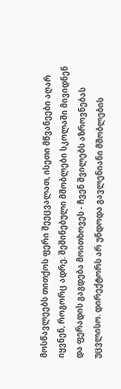მოსწავლეებს თითქოს ფერი შეეცვალათ, ისეთი მწვანეები აღარ იყვნენ, როგორც ადრე. შეშინებული მშობლები სკოლაში მივიდნენ და ფერადის გაგდება მოითხოვეს - ჩვენ შვილებს აზროვნებას უცვლისო. დირექტორს არ უნდოდა გავლენიანი მშობლების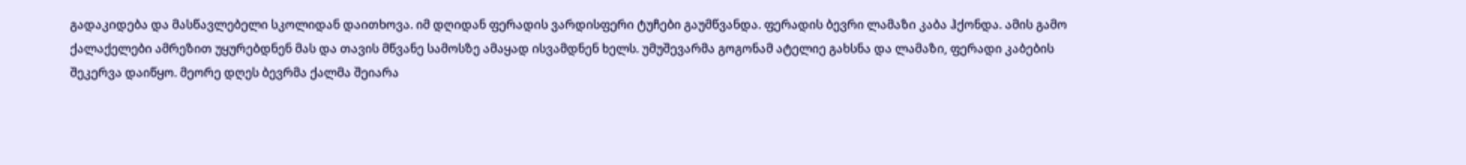გადაკიდება და მასწავლებელი სკოლიდან დაითხოვა. იმ დღიდან ფერადის ვარდისფერი ტუჩები გაუმწვანდა. ფერადის ბევრი ლამაზი კაბა ჰქონდა. ამის გამო ქალაქელები ამრეზით უყურებდნენ მას და თავის მწვანე სამოსზე ამაყად ისვამდნენ ხელს. უმუშევარმა გოგონამ ატელიე გახსნა და ლამაზი, ფერადი კაბების შეკერვა დაიწყო. მეორე დღეს ბევრმა ქალმა შეიარა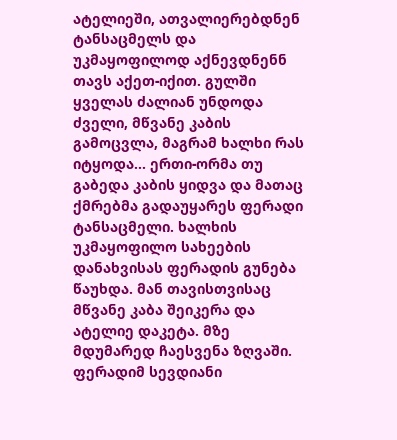ატელიეში, ათვალიერებდნენ ტანსაცმელს და უკმაყოფილოდ აქნევდნენნ თავს აქეთ-იქით. გულში ყველას ძალიან უნდოდა ძველი, მწვანე კაბის გამოცვლა, მაგრამ ხალხი რას იტყოდა... ერთი-ორმა თუ გაბედა კაბის ყიდვა და მათაც ქმრებმა გადაუყარეს ფერადი ტანსაცმელი. ხალხის უკმაყოფილო სახეების დანახვისას ფერადის გუნება წაუხდა. მან თავისთვისაც მწვანე კაბა შეიკერა და ატელიე დაკეტა. მზე მდუმარედ ჩაესვენა ზღვაში. ფერადიმ სევდიანი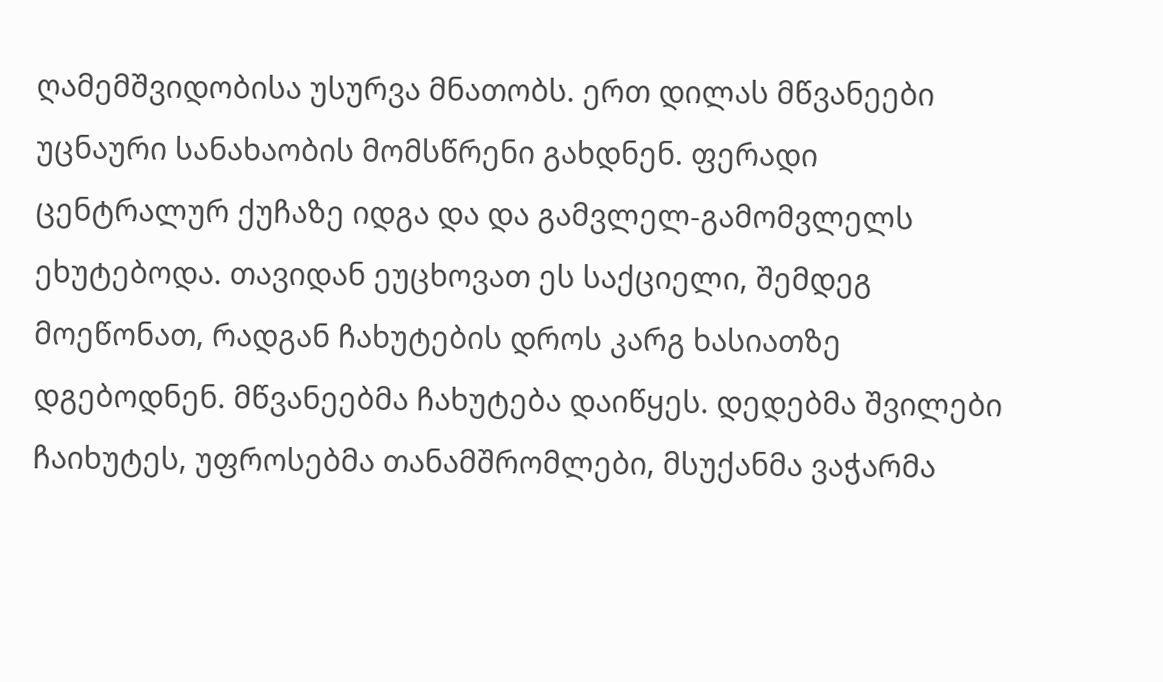ღამემშვიდობისა უსურვა მნათობს. ერთ დილას მწვანეები უცნაური სანახაობის მომსწრენი გახდნენ. ფერადი ცენტრალურ ქუჩაზე იდგა და და გამვლელ-გამომვლელს ეხუტებოდა. თავიდან ეუცხოვათ ეს საქციელი, შემდეგ მოეწონათ, რადგან ჩახუტების დროს კარგ ხასიათზე დგებოდნენ. მწვანეებმა ჩახუტება დაიწყეს. დედებმა შვილები ჩაიხუტეს, უფროსებმა თანამშრომლები, მსუქანმა ვაჭარმა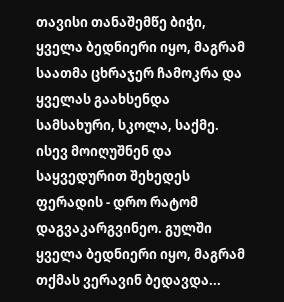თავისი თანაშემწე ბიჭი, ყველა ბედნიერი იყო, მაგრამ საათმა ცხრაჯერ ჩამოკრა და ყველას გაახსენდა სამსახური, სკოლა, საქმე. ისევ მოიღუშნენ და საყვედურით შეხედეს ფერადის - დრო რატომ დაგვაკარგვინეო. გულში ყველა ბედნიერი იყო, მაგრამ თქმას ვერავინ ბედავდა...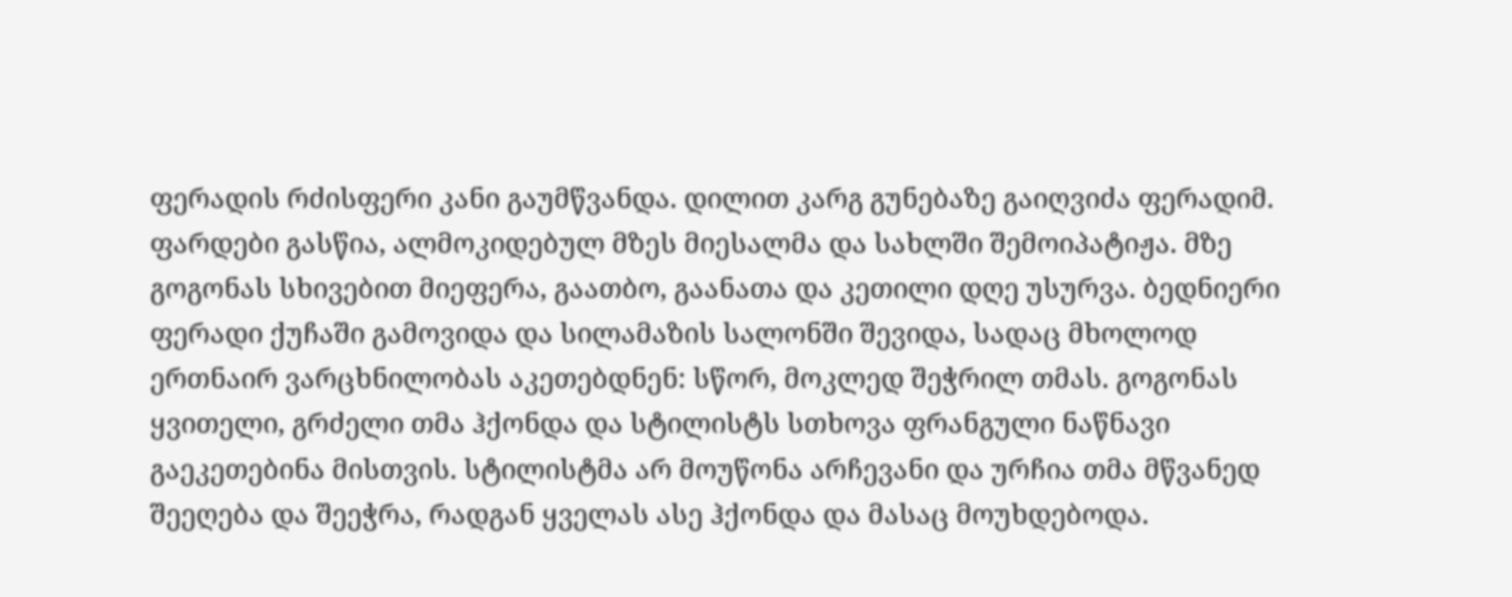ფერადის რძისფერი კანი გაუმწვანდა. დილით კარგ გუნებაზე გაიღვიძა ფერადიმ. ფარდები გასწია, ალმოკიდებულ მზეს მიესალმა და სახლში შემოიპატიჟა. მზე გოგონას სხივებით მიეფერა, გაათბო, გაანათა და კეთილი დღე უსურვა. ბედნიერი ფერადი ქუჩაში გამოვიდა და სილამაზის სალონში შევიდა, სადაც მხოლოდ ერთნაირ ვარცხნილობას აკეთებდნენ: სწორ, მოკლედ შეჭრილ თმას. გოგონას ყვითელი, გრძელი თმა ჰქონდა და სტილისტს სთხოვა ფრანგული ნაწნავი გაეკეთებინა მისთვის. სტილისტმა არ მოუწონა არჩევანი და ურჩია თმა მწვანედ შეეღება და შეეჭრა, რადგან ყველას ასე ჰქონდა და მასაც მოუხდებოდა.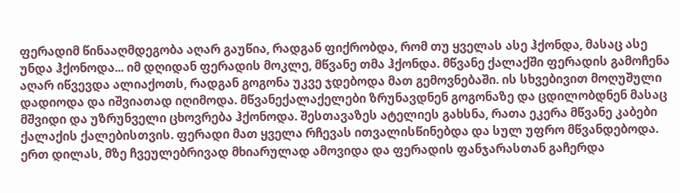ფერადიმ წინააღმდეგობა აღარ გაუწია, რადგან ფიქრობდა, რომ თუ ყველას ასე ჰქონდა, მასაც ასე უნდა ჰქონოდა... იმ დღიდან ფერადის მოკლე, მწვანე თმა ჰქონდა. მწვანე ქალაქში ფერადის გამოჩენა აღარ იწვევდა ალიაქოთს, რადგან გოგონა უკვე ჯდებოდა მათ გემოვნებაში. ის სხვებივით მოღუშული დადიოდა და იშვიათად იღიმოდა. მწვანექალაქელები ზრუნავდნენ გოგონაზე და ცდილობდნენ მასაც მშვიდი და უზრუნველი ცხოვრება ჰქონოდა. შესთავაზეს ატელიეს გახსნა, რათა ეკერა მწვანე კაბები ქალაქის ქალებისთვის. ფერადი მათ ყველა რჩევას ითვალისწინებდა და სულ უფრო მწვანდებოდა. ერთ დილას, მზე ჩვეულებრივად მხიარულად ამოვიდა და ფერადის ფანჯარასთან გაჩერდა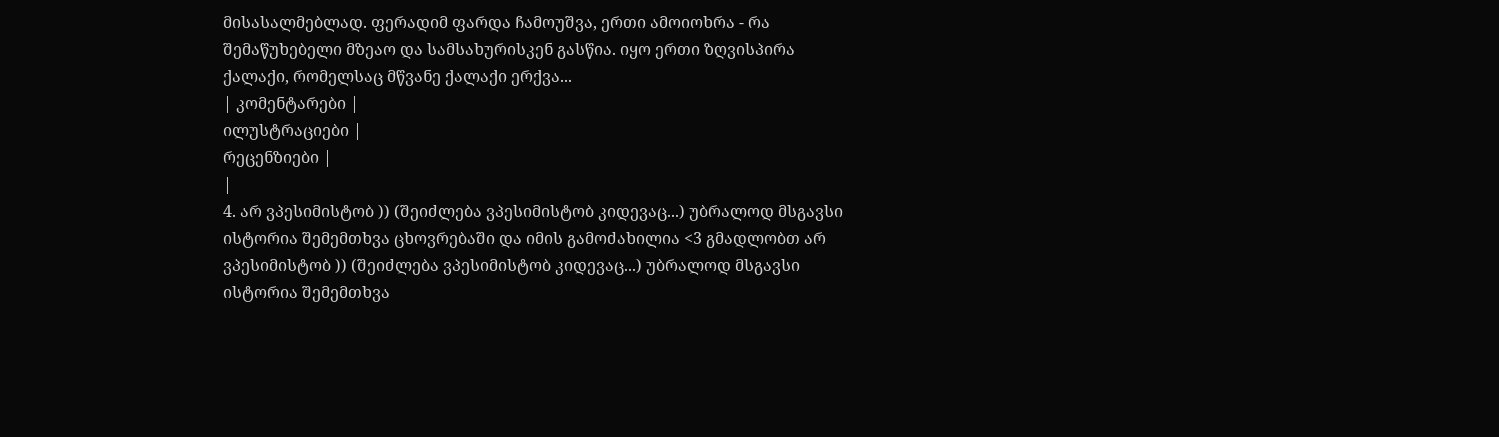მისასალმებლად. ფერადიმ ფარდა ჩამოუშვა, ერთი ამოიოხრა - რა შემაწუხებელი მზეაო და სამსახურისკენ გასწია. იყო ერთი ზღვისპირა ქალაქი, რომელსაც მწვანე ქალაქი ერქვა...
| კომენტარები |
ილუსტრაციები |
რეცენზიები |
|
4. არ ვპესიმისტობ )) (შეიძლება ვპესიმისტობ კიდევაც...) უბრალოდ მსგავსი ისტორია შემემთხვა ცხოვრებაში და იმის გამოძახილია <3 გმადლობთ არ ვპესიმისტობ )) (შეიძლება ვპესიმისტობ კიდევაც...) უბრალოდ მსგავსი ისტორია შემემთხვა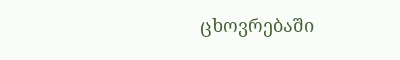ცხოვრებაში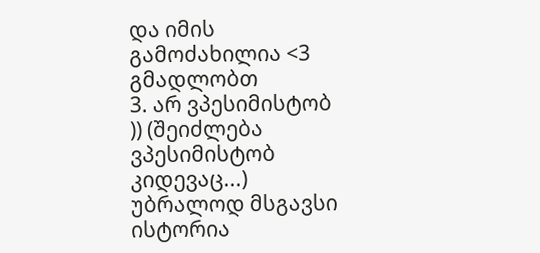და იმის გამოძახილია <3 გმადლობთ
3. არ ვპესიმისტობ )) (შეიძლება ვპესიმისტობ კიდევაც...) უბრალოდ მსგავსი ისტორია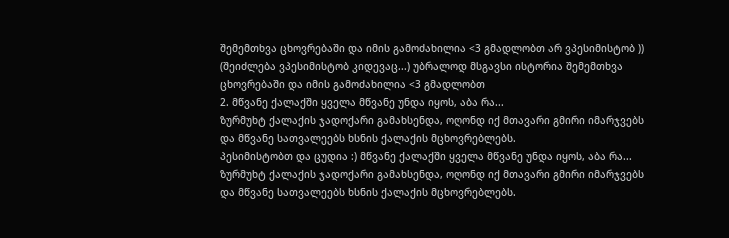შემემთხვა ცხოვრებაში და იმის გამოძახილია <3 გმადლობთ არ ვპესიმისტობ )) (შეიძლება ვპესიმისტობ კიდევაც...) უბრალოდ მსგავსი ისტორია შემემთხვა ცხოვრებაში და იმის გამოძახილია <3 გმადლობთ
2. მწვანე ქალაქში ყველა მწვანე უნდა იყოს, აბა რა...
ზურმუხტ ქალაქის ჯადოქარი გამახსენდა, ოღონდ იქ მთავარი გმირი იმარჯვებს და მწვანე სათვალეებს ხსნის ქალაქის მცხოვრებლებს.
პესიმისტობთ და ცუდია :) მწვანე ქალაქში ყველა მწვანე უნდა იყოს, აბა რა...
ზურმუხტ ქალაქის ჯადოქარი გამახსენდა, ოღონდ იქ მთავარი გმირი იმარჯვებს და მწვანე სათვალეებს ხსნის ქალაქის მცხოვრებლებს.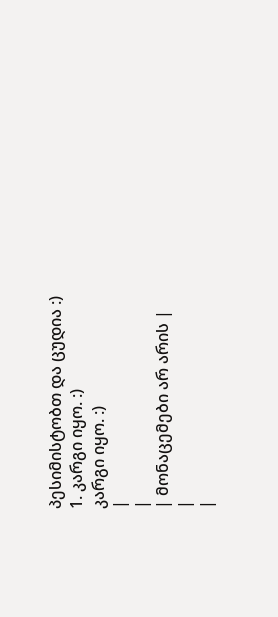პესიმისტობთ და ცუდია :)
1. კარგი იყო. :)
კარგი იყო. :)
|
|
| მონაცემები არ არის |
|
|